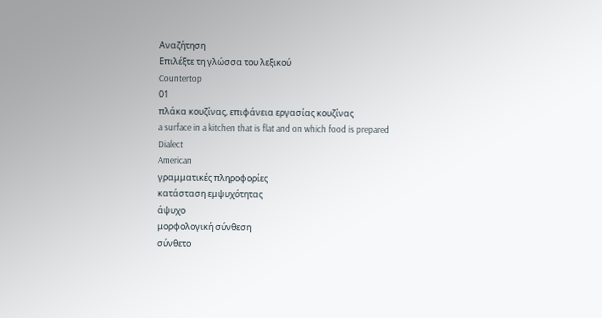Αναζήτηση
Επιλέξτε τη γλώσσα του λεξικού
Countertop
01
πλάκα κουζίνας, επιφάνεια εργασίας κουζίνας
a surface in a kitchen that is flat and on which food is prepared
Dialect
American
γραμματικές πληροφορίες
κατάσταση εμψυχότητας
άψυχο
μορφολογική σύνθεση
σύνθετο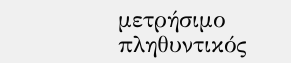μετρήσιμο
πληθυντικός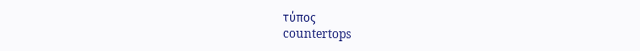τύπος
countertops